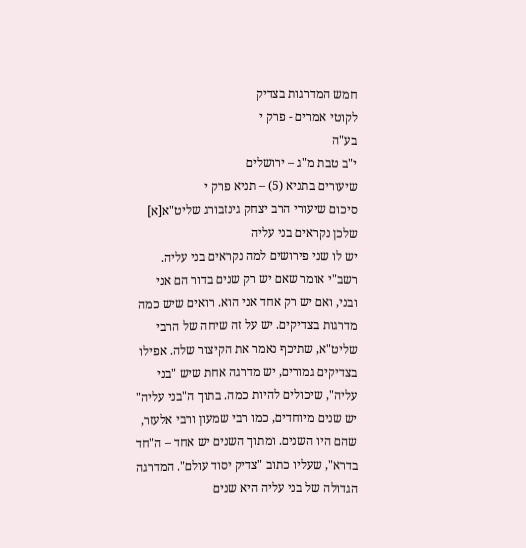חמש המדרגות בצדיק
לקוטי אמרים - פרק י
בע"ה
י"ב טבת מ"ג – ירושלים
שיעורים בתניא (5) – תניא פרק י
סיכום שיעורי הרב יצחק גינזבורג שליט"א[א]
שלכן נקראים בני עליה
יש לו שני פירושים למה נקראים בני עליה. רשב"י אומר שאם יש רק שנים בדור הם אני ובני, ואם יש רק אחד אני הוא. רואים שיש כמה מדרגות בצדיקים. יש על זה שיחה של הרבי שליט"א, שתיכף נאמר את הקיצור שלה. אפילו בצדיקים גמורים, יש מדרגה אחת שיש "בני עליה", שיכולים להיות כמה. בתוך ה"בני עליה" יש שנים מיוחדים, כמו רבי שמעון ורבי אלעזר, שהם היו השנים. ומתוך השנים יש אחד – ה"חד בדרא", שעליו כתוב "צדיק יסוד עולם". המדרגה הגדולה של בני עליה היא שנים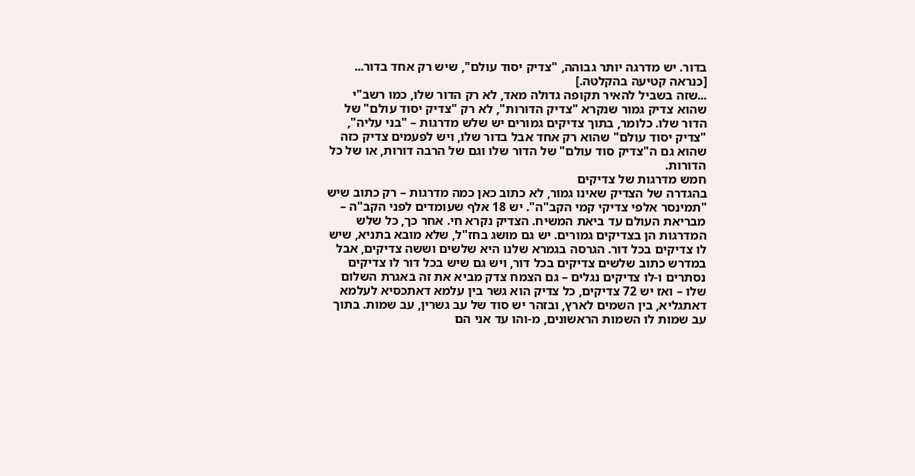בדור. יש מדרגה יותר גבוהה, "צדיק יסוד עולם", שיש רק אחד בדור...
[כנראה קטיעה בהקלטה.]
...שזה בשביל להאיר תקופה גדולה מאד, לא רק הדור שלו, כמו רשב"י שהוא צדיק גמור שנקרא "צדיק הדורות", לא רק "צדיק יסוד עולם" של הדור שלו. כלומר, בתוך צדיקים גמורים יש שלש מדרגות – "בני עליה", "צדיק יסוד עולם" שהוא רק אחד אבל בדור שלו, ויש לפעמים צדיק כזה שהוא גם ה"צדיק סוד עולם" של הדור שלו וגם של הרבה דורות, או של כל הדורות.
חמש מדרגות של צדיקים
בהגדרה של הצדיק שאינו גמור, לא כתוב כאן כמה מדרגות – רק כתוב שיש "תמינסר אלפי צדיקי קמי הקב"ה". יש 18 אלף שעומדים לפני הקב"ה – מבריאת העולם עד ביאת המשיח. הצדיק נקרא חי. אחר כך, כל שלש המדרגות הן בצדיקים גמורים. יש גם מושג בחז"ל, שלא מובא בתניא, שיש לו צדיקים בכל דור. הגרסה בגמרא שלנו היא שלשים וששה צדיקים, אבל במדרש כתוב שלשים צדיקים בכל דור, ויש גם שיש בכל דור לו צדיקים נסתרים ו-לו צדיקים נגלים – גם הצמח צדק מביא את זה באגרת השלום שלו – ואז יש 72 צדיקים, כל צדיק הוא גשר בין עלמא דאתכסיא לעלמא דאתגליא, בין השמים לארץ, ובזהר יש סוד של עב גשרין, עב שמות. בתוך עב שמות לו השמות הראשונים, מ-והו עד אני הם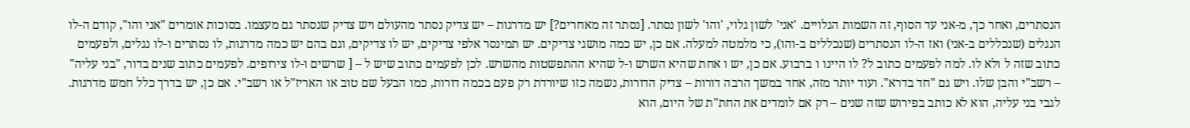הנסתרים, ואחר כך, מ-אני עד הסוף, זה השמות הגלויים. 'אני' לשון גלוי, 'והו' לשון נסתר. [נסתר זה מאחרים?] יש מדרגות – יש צדיק נסתר מהעולם ויש צדיק שנסתר גם מעצמו. בסוכות אומרים "אני והו", קודם ה-לו הנגלים (שנכללים ב-אני) ואז ה-לו הנסתרים (שנכללים ב-והו), כי מלמטה למעלה. אם כן, יש כמה מושגי צדיקים. יש תמינסר אלפי צדיקים, יש לו צדיקים, וגם בהם יש כמה מדרגות, לו נסתרים ו-לו נגלים, ולפעמים כתוב שזה ל ולא לו. למה לפעמים כתוב ל? לו היינו ו ברבוע. אם כן, יש ו אחת שהיא השרש ו-ל שהיא ההתפשטות מהשרש. לכן לפעמים כתוב שיש ל – [ שרשים ו-לו צירופים. לפעמים כתוב שנים בדור, "בני עליה" – רשב"י והבן שלו. ויש גם "חד בדרא". ועוד יותר מזה, אחד במשך הרבה דורות – צדיק הדורות, נשמה כזו שיורדת רק פעם בכמה דורות, כמו הבעל שם טוב או האריז"ל או רשב"י. אם כן, יש בדרך כלל חמש מדרגות.
לגבי בני עליה, הוא לא כותב בפירוש שזה שנים – רק אם לומדים את החת"ת של היום, הוא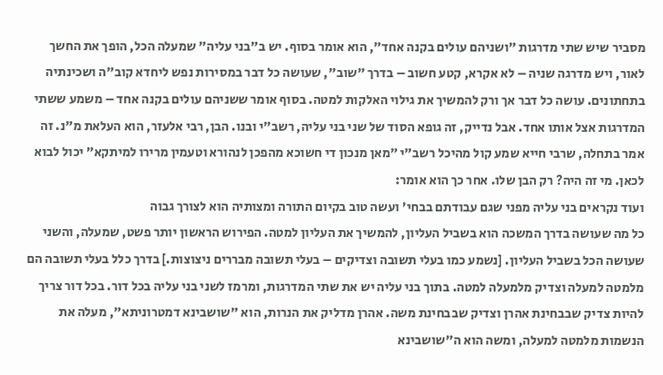מסביר שיש שתי מדרגות "ושניהם עולים בקנה אחד", הוא אומר בסוף. יש ב"בני עליה" שמעלה הכל, הופך את החשך לאור, ויש מדרגה שניה – לא אקרא, קטע חשוב – בדרך "שוב", שעושה כל דבר במסירות נפש ליחדא קוב"ה ושכינתיה בתחתונים. עושה כל דבר אך ורק להמשיך את גילוי האלקות למטה. בסוף אומר ששניהם עולים בקנה אחד – משמע ששתי המדרגות אצל אותו אחד. אבל נדייק, זה גופא הסוד של שני בני עליה, רשב"י ובנו. הבן, רבי אלעזר, הוא העלאת מ"נ. זה אמר בתחלה, שרבי חייא שמע קול מהיכל רשב"י "מאן מנכון די חשוכא מהפכן לנהורא וטעמין מרירו למיתקא" יכול לבוא לכאן. מי זה היה? רק הבן שלו. אחר כך הוא אומר:
ועוד נקראים בני עליה מפני שגם עבודתם בבחי' ועשה טוב בקיום התורה ומצותיה הוא לצורך גבוה
כל מה שעושה בדרך המשכה הוא בשביל העליון, להמשיך את העליון למטה. הפירוש הראשון יותר פשט, שמעלה, והשני שעושה הכל בשביל העליון. [נשמע כמו בעלי תשובה וצדיקים – בעלי תשובה מבררים ניצוצות.] בדרך כלל בעלי תשובה הם מלמטה למעלה וצדיק מלמעלה למטה. בתוך בני עליה יש את שתי המדרגות, ומרמז לשני בני עליה בכל דור. בכל דור צריך להיות צדיק שבבחינת אהרן וצדיק שבבחינת משה. אהרן מדליק את הנרות, הוא "שושבינא דמטרוניתא", מעלה את הנשמות מלמטה למעלה, ומשה הוא ה"שושבינא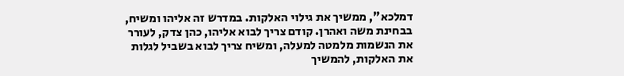דמלכא", ממשיך את גילוי האלקות. במדרש זה אליהו ומשיח, בבחינת משה ואהרן. קודם צריך לבוא אליהו, כהן צדק, לעורר את הנשמות מלמטה למעלה, ומשיח צריך לבוא בשביל לגלות את האלקות, להמשיך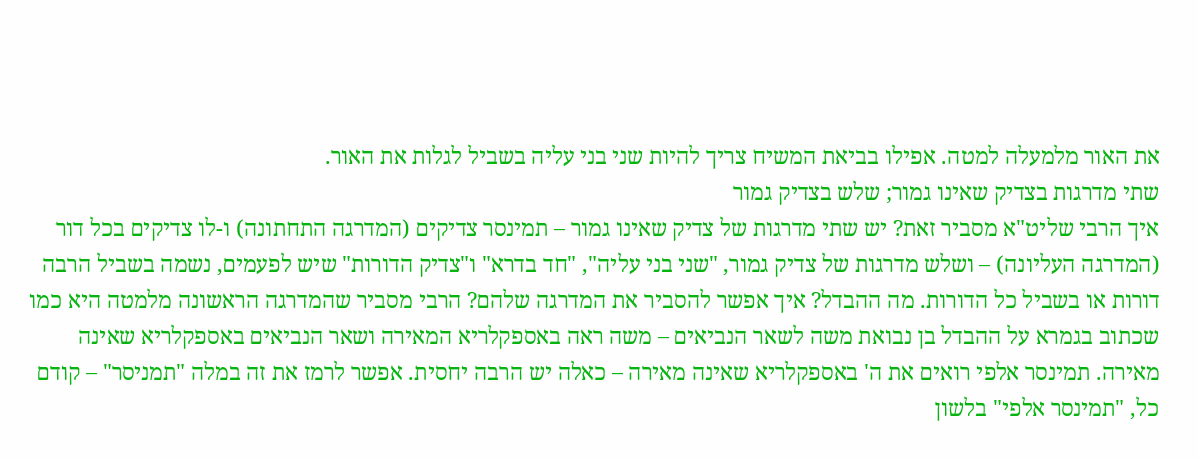את האור מלמעלה למטה. אפילו בביאת המשיח צריך להיות שני בני עליה בשביל לגלות את האור.
שתי מדרגות בצדיק שאינו גמור; שלש בצדיק גמור
איך הרבי שליט"א מסביר זאת? יש שתי מדרגות של צדיק שאינו גמור – תמינסר צדיקים (המדרגה התחתונה) ו-לו צדיקים בכל דור (המדרגה העליונה) – ושלש מדרגות של צדיק גמור, "שני בני עליה", "חד בדרא" ו"צדיק הדורות" שיש לפעמים, נשמה בשביל הרבה דורות או בשביל כל הדורות. מה ההבדל? איך אפשר להסביר את המדרגה שלהם? הרבי מסביר שהמדרגה הראשונה מלמטה היא כמו שכתוב בגמרא על ההבדל בן נבואת משה לשאר הנביאים – משה ראה באספקלריא המאירה ושאר הנביאים באספקלריא שאינה מאירה. תמינסר אלפי רואים את ה' באספקלריא שאינה מאירה – כאלה יש הרבה יחסית. אפשר לרמז את זה במלה "תמניסר" – קודם כל, "תמינסר אלפי" בלשון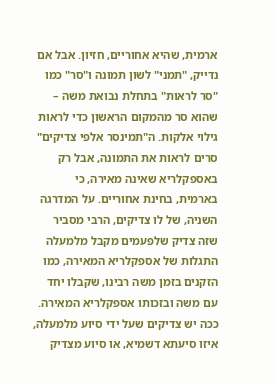ארמית, שהיא אחוריים, חזיון. אבל אם נדייק, "תמני" לשון תמונה ו"סר" כמו "סר לראות" בתחלת נבואת משה – שהוא סר מהמקום הראשון כדי לראות גילוי אלקות. ה"תמינסר אלפי צדיקים" סרים לראות את התמונה, אבל רק באספקלריא שאינה מאירה, כי בארמית, בחינת אחוריים. על המדרגה השניה, של לו צדיקים, הרבי מסביר שזה צדיק שלפעמים מקבל מלמעלה התגלות של אספקלריא המאירה, כמו הזקנים בזמן משה רבינו, שקבלו יחד עם משה ובזכותו אספקלריא המאירה. ככה יש צדיקים שעל ידי סיוע מלמעלה, איזו סיעתא דשמיא, או סיוע מצדיק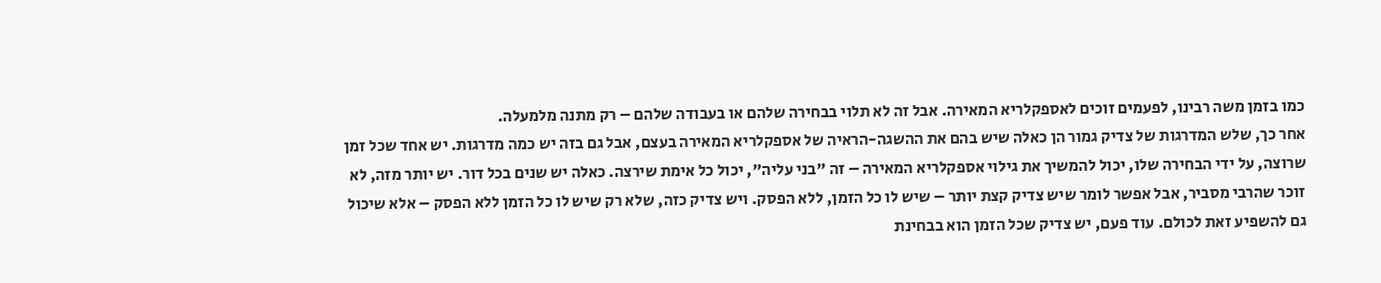כמו בזמן משה רבינו, לפעמים זוכים לאספקלריא המאירה. אבל זה לא תלוי בבחירה שלהם או בעבודה שלהם – רק מתנה מלמעלה.
אחר כך, שלש המדרגות של צדיק גמור הן כאלה שיש בהם את ההשגה-הראיה של אספקלריא המאירה בעצם, אבל גם בזה יש כמה מדרגות. יש אחד שכל זמן שרוצה, על ידי הבחירה שלו, יכול להמשיך את גילוי אספקלריא המאירה – זה "בני עליה", יכול כל אימת שירצה. כאלה יש שנים בכל דור. יש יותר מזה, לא זוכר שהרבי מסביר, אבל אפשר לומר שיש צדיק קצת יותר – שיש לו כל הזמן, ללא הפסק. ויש צדיק כזה, שלא רק שיש לו כל הזמן ללא הפסק – אלא שיכול גם להשפיע זאת לכולם. עוד פעם, יש צדיק שכל הזמן הוא בבחינת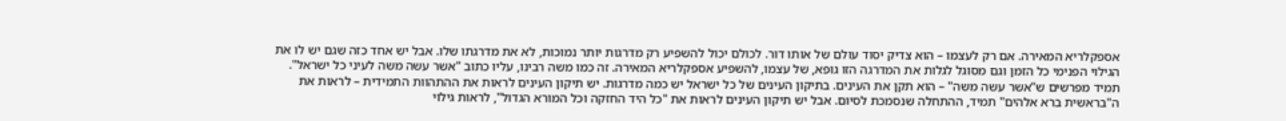אספקלריא המאירה. אם רק לעצמו – הוא צדיק יסוד עולם של אותו דור. לכולם יכול להשפיע רק מדרגות יותר נמוכות, לא את מדרגתו שלו. אבל יש אחד כזה שגם יש לו את הגילוי הפנימי כל הזמן וגם מסוגל לגלות את המדרגה הזו גופא, של עצמו, להשפיע אספקלריא המאירה. זה כמו משה רבינו, עליו כתוב "אשר עשה משה לעיני כל ישראל". תמיד מפרשים ש"אשר עשה משה" – הוא תקן את העינים. בתיקון העינים של כל ישראל יש כמה מדרגות. יש תיקון העינים לראות את ההתהוות התמידית – לראות את ה"בראשית ברא אלהים" תמיד, ההתחלה שנסמכת לסיום. אבל יש תיקון העינים לראות את "כל היד החזקה וכל המורא הגדול", לראות גילוי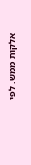אלקות ממש. לפי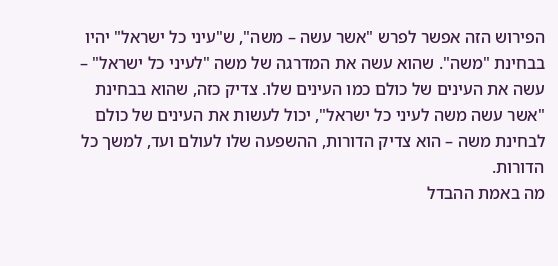הפירוש הזה אפשר לפרש "אשר עשה – משה", ש"עיני כל ישראל" יהיו בבחינת "משה". שהוא עשה את המדרגה של משה "לעיני כל ישראל" – עשה את העינים של כולם כמו העינים שלו. צדיק כזה, שהוא בבחינת "אשר עשה משה לעיני כל ישראל", יכול לעשות את העינים של כולם לבחינת משה – הוא צדיק הדורות, ההשפעה שלו לעולם ועד, למשך כל הדורות.
מה באמת ההבדל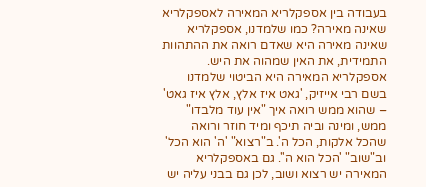בעבודה בין אספקלריא המאירה לאספקלריא שאינה מאירה? כמו שלמדנו, אספקלריא שאינה מאירה היא שאדם רואה את ההתהוות התמידית, את האין שמהוה את היש. אספקלריא המאירה היא הביטוי שלמדנו בשם רבי אייזיק, 'גאט איז אלץ, אלץ איז גאט' – שהוא ממש רואה איך "אין עוד מלבדו" ממש, ומינה וביה תיכף ומיד חוזר ורואה שהכל אלקות, הכל ה'. ב"רצוא" 'ה' הוא הכל' וב"שוב" 'הכל הוא ה''. גם באספקלריא המאירה יש רצוא ושוב, לכן גם בבני עליה יש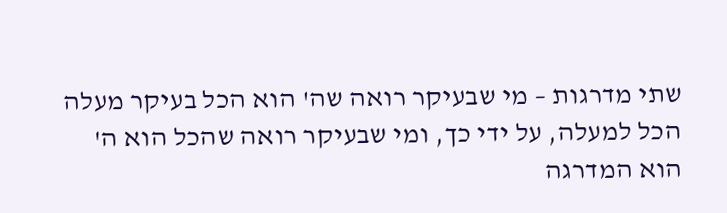שתי מדרגות – מי שבעיקר רואה שה' הוא הכל בעיקר מעלה הכל למעלה, על ידי כך, ומי שבעיקר רואה שהכל הוא ה' הוא המדרגה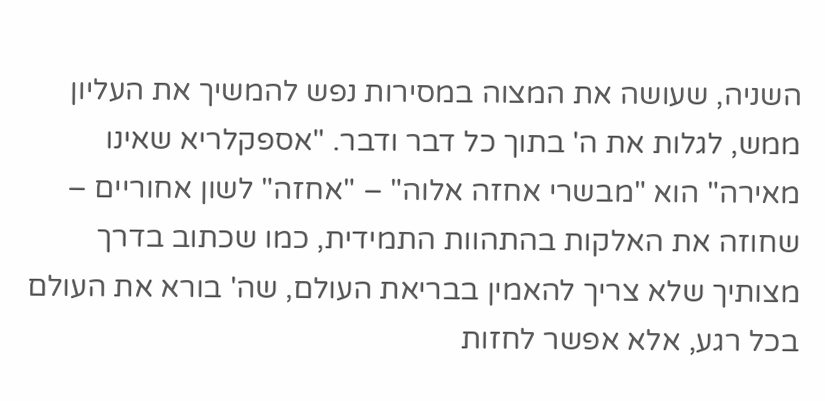השניה, שעושה את המצוה במסירות נפש להמשיך את העליון ממש, לגלות את ה' בתוך כל דבר ודבר. "אספקלריא שאינו מאירה" הוא "מבשרי אחזה אלוה" – "אחזה" לשון אחוריים – שחוזה את האלקות בהתהוות התמידית, כמו שכתוב בדרך מצותיך שלא צריך להאמין בבריאת העולם, שה' בורא את העולם בכל רגע, אלא אפשר לחזות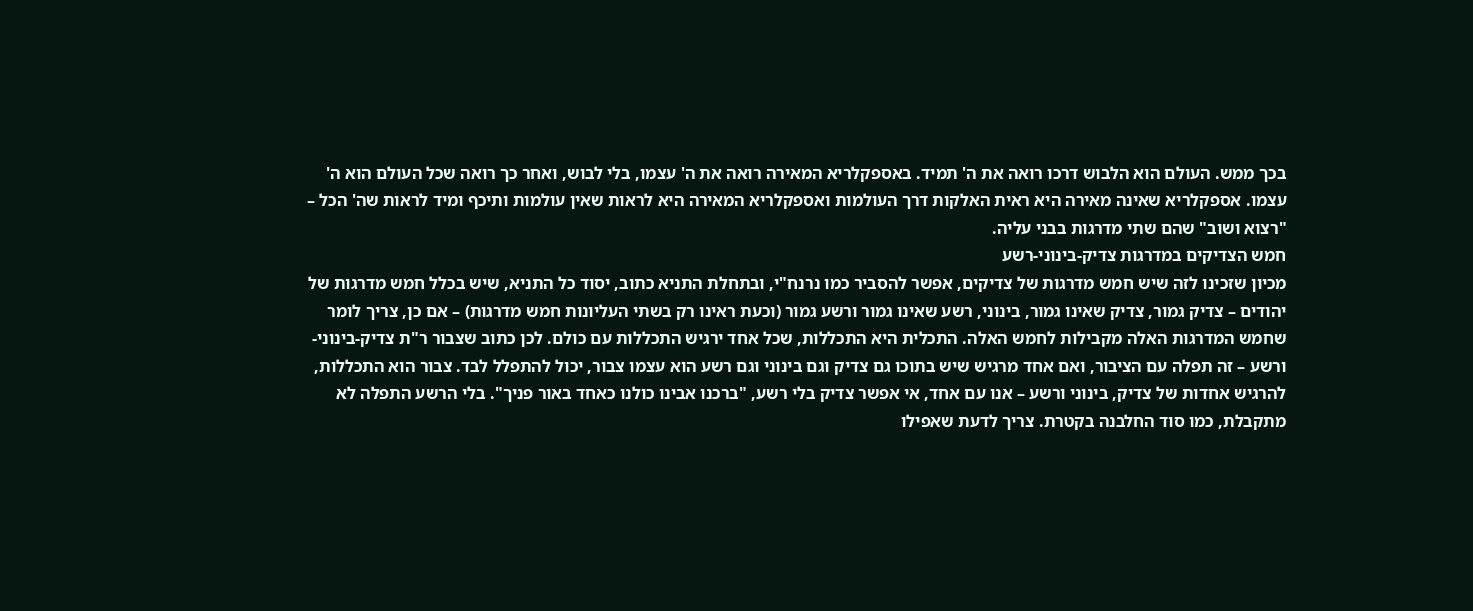בכך ממש. העולם הוא הלבוש דרכו רואה את ה' תמיד. באספקלריא המאירה רואה את ה' עצמו, בלי לבוש, ואחר כך רואה שכל העולם הוא ה' עצמו. אספקלריא שאינה מאירה היא ראית האלקות דרך העולמות ואספקלריא המאירה היא לראות שאין עולמות ותיכף ומיד לראות שה' הכל – "רצוא ושוב" שהם שתי מדרגות בבני עליה.
חמש הצדיקים במדרגות צדיק-בינוני-רשע
מכיון שזכינו לזה שיש חמש מדרגות של צדיקים, אפשר להסביר כמו נרנח"י, ובתחלת התניא כתוב, יסוד כל התניא, שיש בכלל חמש מדרגות של יהודים – צדיק גמור, צדיק שאינו גמור, בינוני, רשע שאינו גמור ורשע גמור (וכעת ראינו רק בשתי העליונות חמש מדרגות) – אם כן, צריך לומר שחמש המדרגות האלה מקבילות לחמש האלה. התכלית היא התכללות, שכל אחד ירגיש התכללות עם כולם. לכן כתוב שצבור ר"ת צדיק-בינוני-ורשע – זה תפלה עם הציבור, ואם אחד מרגיש שיש בתוכו גם צדיק וגם בינוני וגם רשע הוא עצמו צבור, יכול להתפלל לבד. צבור הוא התכללות, להרגיש אחדות של צדיק, בינוני ורשע – אנו עם אחד, אי אפשר צדיק בלי רשע, "ברכנו אבינו כולנו כאחד באור פניך". בלי הרשע התפלה לא מתקבלת, כמו סוד החלבנה בקטרת. צריך לדעת שאפילו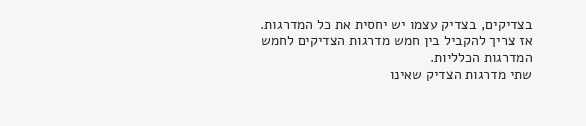בצדיקים, בצדיק עצמו יש יחסית את כל המדרגות. אז צריך להקביל בין חמש מדרגות הצדיקים לחמש המדרגות הכלליות.
שתי מדרגות הצדיק שאינו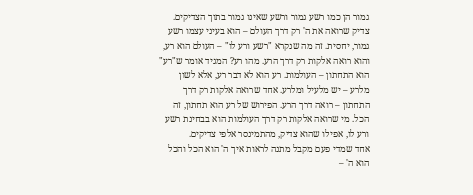גמור הן כמו רשע גמור ורשע שאינו גמור בתוך הצדיקים. צדיק שרואה את ה' רק דרך העולם – הוא בעיני עצמו רשע גמור, יחסית. זה מה שנקרא "רשע ורע לו" – העולם הוא רע, והוא רואה אלקות רק דרך הרע. מהו רע? המגיד אומר ש"רע" הוא התחתון – העולמות. רע הוא לא דבר רע, אלא לשון מלרע – יש מלעיל ומלרע. אחד שרואה אלקות רק דרך התחתון – רואה דרך הרע. הפירוש של רע הוא תחתון, זה הכל. מי שרואה אלקות רק דרך העולמות הוא בבחינת רשע ורע לו, אפילו שהוא צדיק, מהתמינסר אלפי צדיקים.
אחד שמדי פעם מקבל מתנה לראות איך ה' הוא הכל והכל הוא ה' –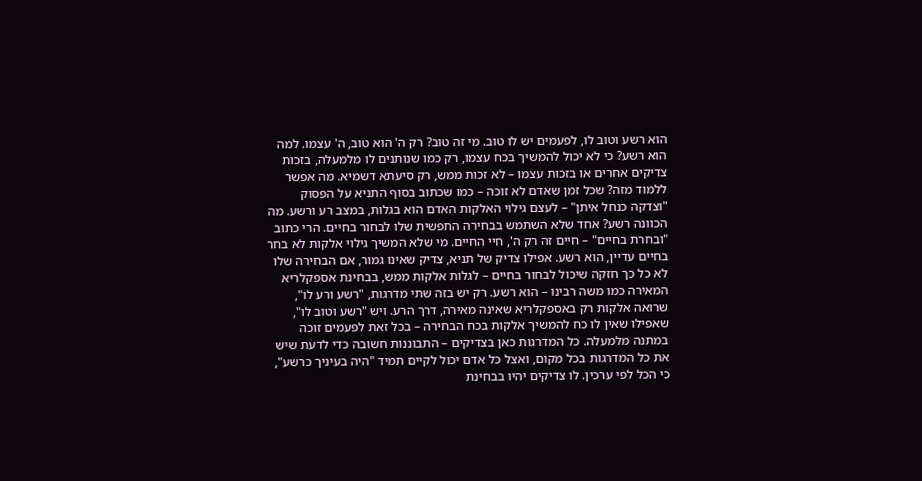הוא רשע וטוב לו, לפעמים יש לו טוב. מי זה טוב? רק ה' הוא טוב, ה' עצמו. למה הוא רשע? כי לא יכול להמשיך בכח עצמו, רק כמו שנותנים לו מלמעלה, בזכות צדיקים אחרים או בזכות עצמו – לא זכות ממש, רק סיעתא דשמיא. מה אפשר ללמוד מזה? שכל זמן שאדם לא זוכה – כמו שכתוב בסוף התניא על הפסוק "וצדקה כנחל איתן" – לעצם גילוי האלקות האדם הוא בגלות, במצב רע ורשע. מה הכוונה רשע? אחד שלא השתמש בבחירה החפשית שלו לבחור בחיים. הרי כתוב "ובחרת בחיים" – חיים זה רק ה', חיי החיים. מי שלא המשיך גילוי אלקות לא בחר בחיים עדיין, הוא רשע. אפילו צדיק של תניא, צדיק שאינו גמור, אם הבחירה שלו לא כל כך חזקה שיכול לבחור בחיים – לגלות אלקות ממש, בבחינת אספקלריא המאירה כמו משה רבינו – הוא רשע. רק יש בזה שתי מדרגות, "רשע ורע לו", שרואה אלקות רק באספקלריא שאינה מאירה, דרך הרע. ויש "רשע וטוב לו", שאפילו שאין לו כח להמשיך אלקות בכח הבחירה – בכל זאת לפעמים זוכה במתנה מלמעלה. כל המדרגות כאן בצדיקים – התבוננות חשובה כדי לדעת שיש את כל המדרגות בכל מקום, ואצל כל אדם יכול לקיים תמיד "היה בעיניך כרשע", כי הכל לפי ערכין. לו צדיקים יהיו בבחינת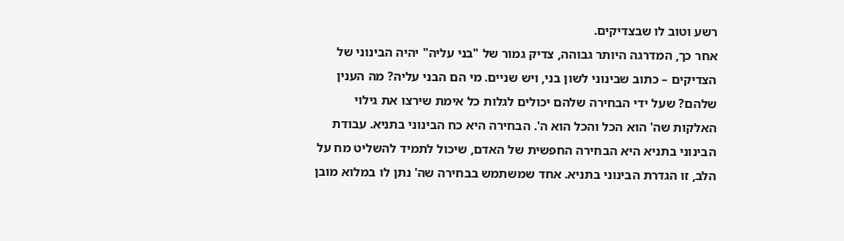רשע וטוב לו שבצדיקים.
אחר כך, המדרגה היותר גבוהה, צדיק גמור של "בני עליה" יהיה הבינוני של הצדיקים – כתוב שבינוני לשון בני, ויש שניים. מי הם הבני עליה? מה הענין שלהם? שעל ידי הבחירה שלהם יכולים לגלות כל אימת שירצו את גילוי האלקות שה' הוא הכל והכל הוא ה'. הבחירה היא כח הבינוני בתניא. עבודת הבינוני בתניא היא הבחירה החפשית של האדם, שיכול לתמיד להשליט מח על הלב, זו הגדרת הבינוני בתניא. אחד שמשתמש בבחירה שה' נתן לו במלוא מובן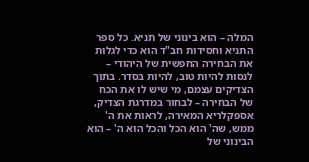המלה – הוא בינוני של תניא. כל ספר התניא וחסידות חב"ד הוא כדי לגלות את הבחירה החפשית של היהודי – לנסות להיות טוב, להיות בסדר. בתוך הצדיקים עצמם, מי שיש לו את הכח של הבחירה – לבחור במדרגת הצדיק, אספקלריא המאירה, לראות את ה' ממש, שה' הוא הכל והכל הוא ה' – הוא הבינוני של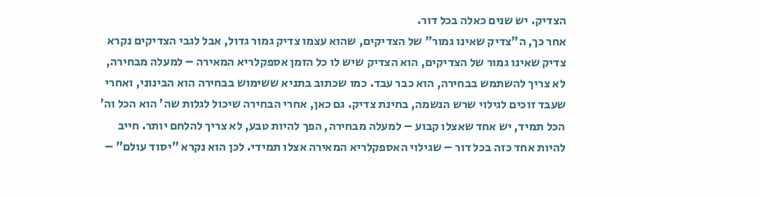הצדיק. יש שנים כאלה בכל דור.
אחר כך, ה"צדיק שאינו גמור" של הצדיקים, שהוא עצמו צדיק גמור גדול, אבל לגבי הצדיקים נקרא צדיק שאינו גמור של הצדיקים, הוא הצדיק שיש לו כל הזמן אספקלריא המאירה – למעלה מבחירה, לא צריך להשתמש בבחירה, הוא כבר עבד. כמו שכתוב בתניא ששימוש בבחירה הוא הבינוני, ואחרי שעבד זוכים לגילוי שרש הנשמה, בחינת צדיק. גם כאן, אחרי הבחירה שיכול לגלות שה' הוא הכל וה' הכל תמיד, יש אחד שאצלו קבוע – למעלה מבחירה, הפך להיות טבע, לא צריך להלחם יותר. חייב להיות אחד כזה בכל דור – שגילוי האספקלריא המאירה אצלו תמידי. לכן הוא נקרא "יסוד עולם" –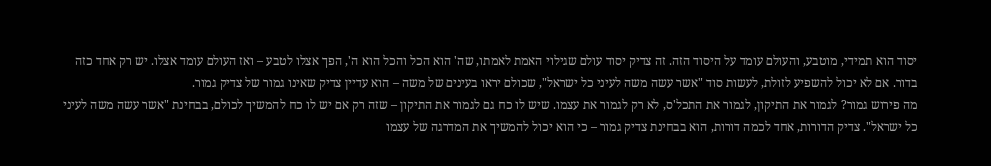יסוד הוא תמידי, מוטבע, והעולם עומד על היסוד הזה. זה צדיק יסוד עולם שגילוי האמת לאמתו, שה' הוא הכל והכל הוא ה', הפך אצלו לטבע – ואז העולם עומד אצלו. יש רק אחד כזה בדור. אם לא יכול להשפיע לזולת, לעשות סוד "אשר עשה משה לעיני כל ישראל", שכולם יראו בעינים של משה – הוא עדיין צדיק שאינו גמור של צדיק גמור.
מה פירוש גמור? לגמור את התיקון, לגמור את התכל'ס, לא רק לגמור את עצמו. שיש לו כח גם לגמור את התיקון – שזה רק אם יש לו כח להמשיך לכולם, בבחינת "אשר עשה משה לעיני כל ישראל". צדיק הדורות, אחד לכמה דורות, הוא בבחינת צדיק גמור – כי הוא יכול להמשיך את המדרגה של עצמו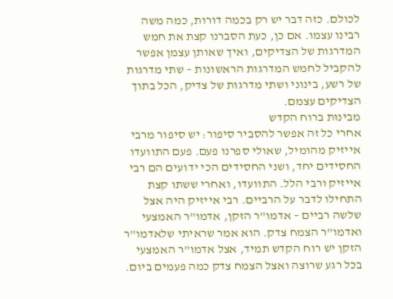לכולם. כזה דבר יש רק בכמה דורות, כמה משה רבינו עצמו. אם כן, כעת הסברנו קצת את חמש המדרגות של הצדיקים, ואיך שאותן עצמן אפשר להקביל לחמש המדרגות הראשונות – שתי מדרגות של רשע, בינוני ושתי מדרגות של צדיק, הכל בתוך הצדיקים עצמם.
מבינוּת ברוח הקדש
אחרי כל זה אפשר להסביר סיפור: יש סיפור מרבי אייזיק מהומיל, שאולי ספרנו פעם. פעם התוועדו החסידים יחד, ושני החסידים הכי ידועים הם רבי אייזיק ורבי הלל. התוועדו, ואחרי ששתו קצת התחילו לדבר על הרביים. רבי אייזיק היה אצל שלשה רביים – אדמו"ר הזקן, אדמו"ר האמצעי ואדמו"ר הצמח צדק. הוא אמר שראיתי שלאדמו"ר הזקן יש רוח הקדש תמיד, אצל אדמו"ר האמצעי בכל רגע שרוצה ואצל הצמח צדק כמה פעמים ביום.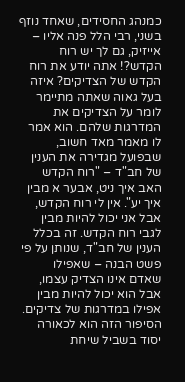כמנהג החסידים, שאחד נוזף בשני, רבי הלל פנה אליו – אייזיק, גם לך יש רוח הקדש?! אתה יודע את רוח הקדש של הצדיקים? איזה בעל גאוה שאתה מתיימר לומר על הצדיקים את המדרגות שלהם. הוא אמר לו מאמר מאד חשוב, שבפועל מגדירה את הענין של חב"ד – "רוח הקדש האב איך ניט, אבער א מבין איך יע". אין לי רוח הקדש, אבל אני יכול להיות מבין לגבי רוח הקדש. זה בכלל הענין של חב"ד, שנותן על פי פשט הבנה – שאפילו שאדם אינו הצדיק עצמו, אבל הוא יכול להיות מבין אפילו במדרגות של צדיקים.
הסיפור הזה הוא לכאורה יסוד בשביל שיחת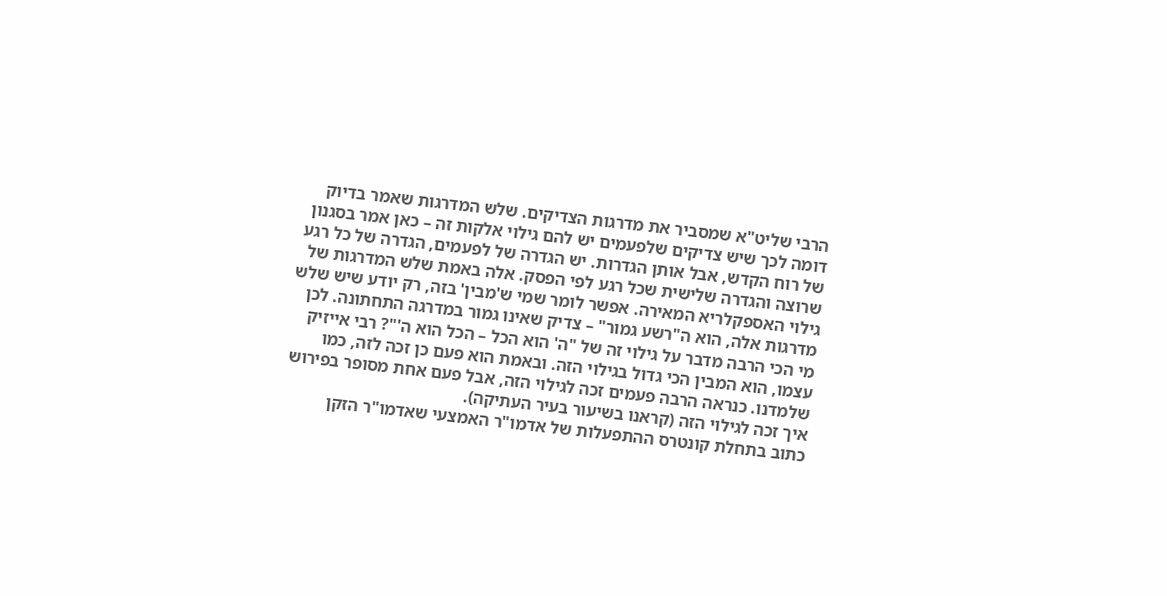הרבי שליט"א שמסביר את מדרגות הצדיקים. שלש המדרגות שאמר בדיוק דומה לכך שיש צדיקים שלפעמים יש להם גילוי אלקות זה – כאן אמר בסגנון של רוח הקדש, אבל אותן הגדרות. יש הגדרה של לפעמים, הגדרה של כל רגע שרוצה והגדרה שלישית שכל רגע לפי הפסק. אלה באמת שלש המדרגות של גילוי האספקלריא המאירה. אפשר לומר שמי ש'מבין' בזה, רק יודע שיש שלש מדרגות אלה, הוא ה"רשע גמור" – צדיק שאינו גמור במדרגה התחתונה. לכן מי הכי הרבה מדבר על גילוי זה של "ה' הוא הכל – הכל הוא ה'"? רבי אייזיק עצמו, הוא המבין הכי גדול בגילוי הזה. ובאמת הוא פעם כן זכה לזה, כמו שלמדנו. כנראה הרבה פעמים זכה לגילוי הזה, אבל פעם אחת מסופר בפירוש איך זכה לגילוי הזה (קראנו בשיעור בעיר העתיקה).
כתוב בתחלת קונטרס ההתפעלות של אדמו"ר האמצעי שאדמו"ר הזקן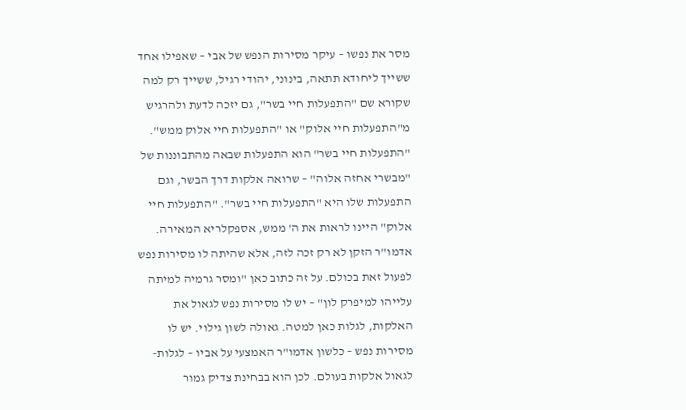מסר את נפשו – עיקר מסירות הנפש של אבי – שאפילו אחד ששייך ליחודא תתאה, בינוני, יהודי רגיל, ששייך רק למה שקורא שם "התפעלות חיי בשר", גם יזכה לדעת ולהרגיש מ"התפעלות חיי אלוק" או "התפעלות חיי אלוק ממש". "התפעלות חיי בשר" הוא התפעלות שבאה מהתבוננות של "מבשרי אחזה אלוה" – שרואה אלקות דרך הבשר, וגם התפעלות שלו היא "התפעלות חיי בשר". "התפעלות חיי אלוק" היינו לראות את ה' ממש, אספקלריא המאירה. אדמו"ר הזקן לא רק זכה לזה, אלא שהיתה לו מסירות נפש לפעול זאת בכולם. על זה כתוב כאן "ומסר גרמיה למיתה עלייהו למיפרק לון" – יש לו מסירות נפש לגאול את האלקות, לגלות כאן למטה. גאולה לשון גילוי. יש לו מסירות נפש – כלשון אדמו"ר האמצעי על אביו – לגלות-לגאול אלקות בעולם. לכן הוא בבחינת צדיק גמור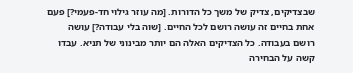שבצדיקים, צדיק של משך כל הדורות. [מה עוזר גילוי חד-פעמי?] פעם אחת בחיים זה עושה רושם לכל החיים. [שוה בלי עבודה?] עושה רושם בעבודה. כל הצדיקים האלה הם יותר מבינוני של תניא. עבדו קשה על הבחירה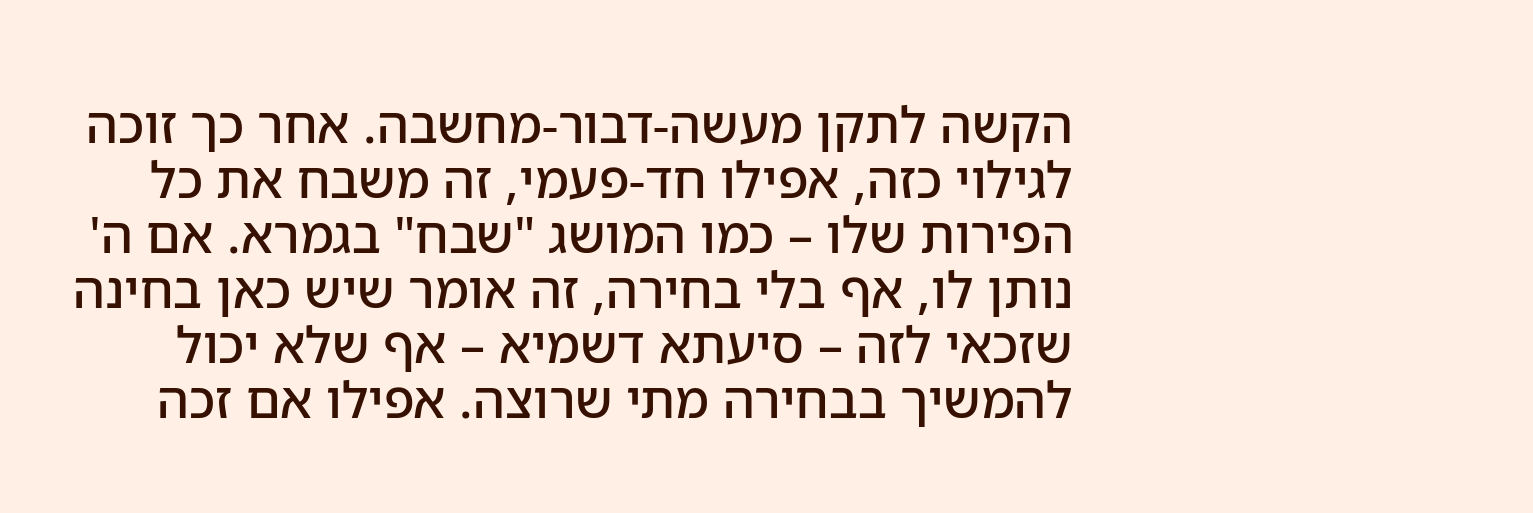הקשה לתקן מעשה-דבור-מחשבה. אחר כך זוכה לגילוי כזה, אפילו חד-פעמי, זה משבח את כל הפירות שלו – כמו המושג "שבח" בגמרא. אם ה' נותן לו, אף בלי בחירה, זה אומר שיש כאן בחינה שזכאי לזה – סיעתא דשמיא – אף שלא יכול להמשיך בבחירה מתי שרוצה. אפילו אם זכה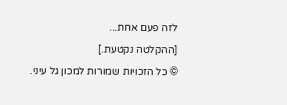לזה פעם אחת...
[ההקלטה נקטעת.]
© כל הזכויות שמורות למכון גל עיני.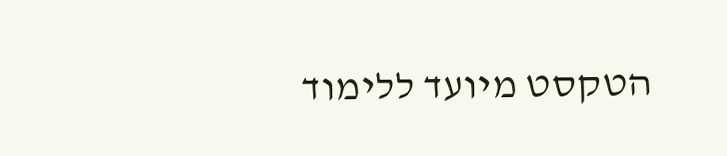הטקסט מיועד ללימוד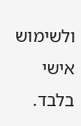ולשימוש אישי בלבד.